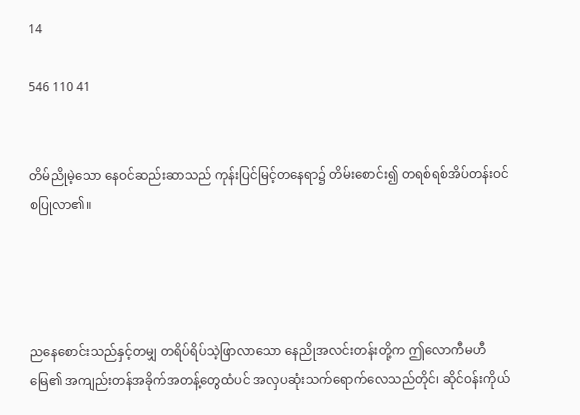14

546 110 41


တိမ်ညိုမဲ့သော နေဝင်ဆည်းဆာသည် ကုန်းပြင်မြင့်တနေရာ၌ တိမ်းစောင်း၍ တရစ်ရစ်အိပ်တန်းဝင်စပြုလာ၏။




ညနေစောင်းသည်နှင့်တမျှ တရိပ်ရိပ်သဲ့ဖြာလာသော နေညိုအလင်းတန်းတို့က ဤလောကီမဟီမြေ၏ အကျည်းတန်အခိုက်အတန့်တွေထံပင် အလှပဆုံးသက်ရောက်လေသည်တိုင်၊ ဆိုင်ဝန်းကိုယ်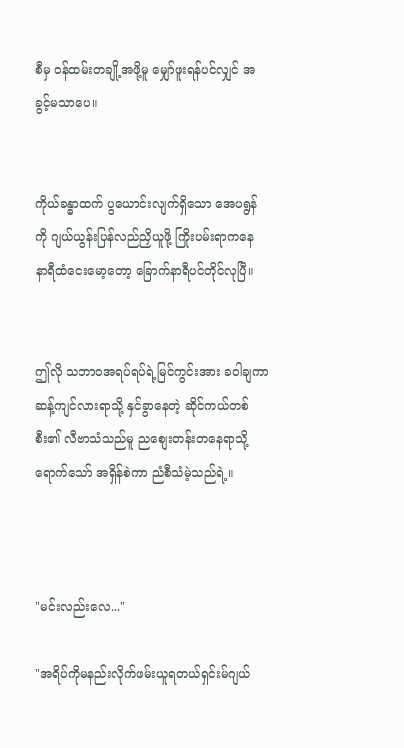စီမှ ဝန်ထမ်းတချို့အဖို့မူ မျှော်ဖူးရန်ပင်လျှင် အခွင့်မသာပေ။


ကိုယ်ခန္ဓာထက် ပွယောင်းလျက်ရှိသော အေပရွန်ကို ဂျယ်ယွန်းပြန်လည်ညှိယူဖို့ ကြိုးပမ်းရာကနေ နာရီထံငေးမော့တော့ ခြောက်နာရီပင်တိုင်လုပြီ။


ဤလို သဘာဝအရပ်ရပ်ရဲ့မြင်ကွင်းအား ခဝါချကာ ဆန့်ကျင်လားရာသို့ နှင်ခွာနေတဲ့ ဆိုင်ကယ်တစ်စီး၏ လီဗာသံသည်မူ ညစျေးတန်းတနေရာသို့ရောက်သော် အရှိန်စဲကာ ညံစီသံမဲ့သည်ရဲ့။



"မင်းလည်းလေ..."

"အရိပ်ကိုမနည်းလိုက်ဖမ်းယူရတယ်ရှင်းမ်ဂျယ်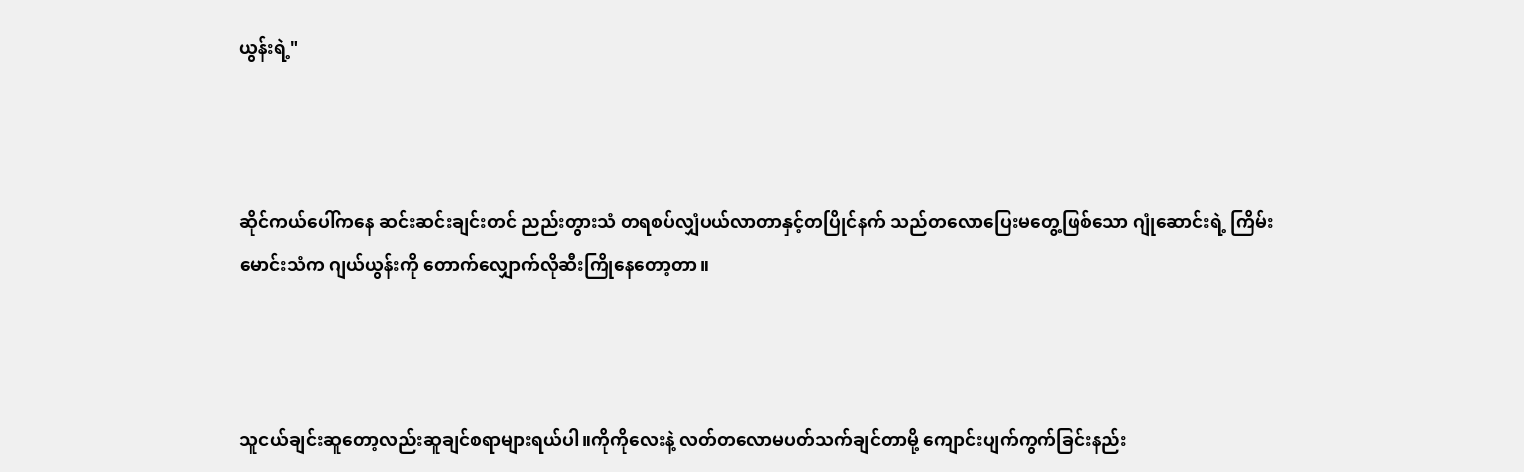ယွန်းရဲ့"



ဆိုင်ကယ်ပေါ်ကနေ ဆင်းဆင်းချင်းတင် ညည်းတွားသံ တရစပ်လျှံပယ်လာတာနှင့်တပြိုင်နက် သည်တလောပြေးမတွေ့ဖြစ်သော ဂျုံဆောင်းရဲ့ ကြိမ်းမောင်းသံက ဂျယ်ယွန်းကို တောက်လျှောက်လိုဆီးကြိုနေတော့တာ။



သူငယ်ချင်းဆူတော့လည်းဆူချင်စရာများရယ်ပါ။ကိုကိုလေးနဲ့ လတ်တလောမပတ်သက်ချင်တာမို့ ကျောင်းပျက်ကွက်ခြင်းနည်း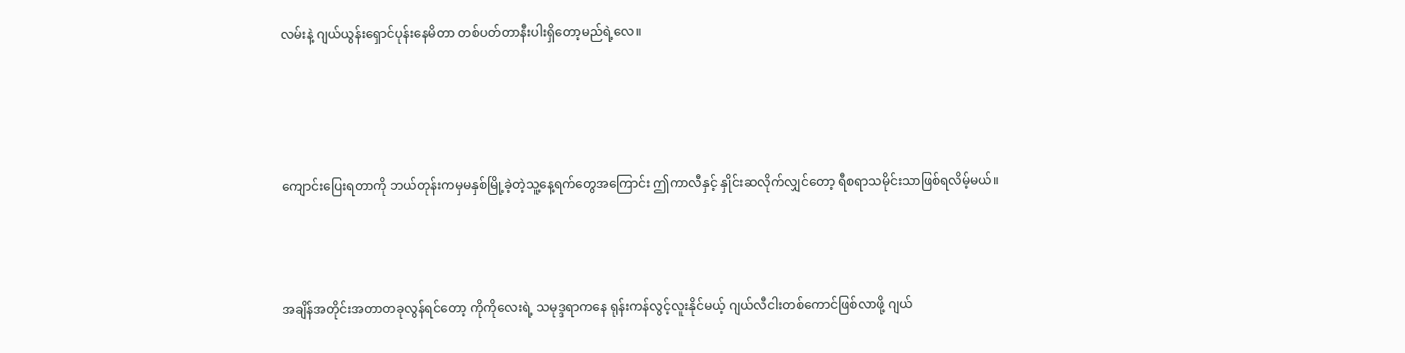လမ်းနဲ့ ဂျယ်ယွန်းရှောင်ပုန်းနေမိတာ တစ်ပတ်တာနီးပါးရှိတော့မည်ရဲ့လေ။




ကျောင်းပြေးရတာကို ဘယ်တုန်းကမှမနှစ်မြို့ခဲ့တဲ့သူ့နေ့ရက်တွေအကြောင်း ဤကာလီနှင့် နှိုင်းဆလိုက်လျှင်တော့ ရီစရာသမိုင်းသာဖြစ်ရလိမ့်မယ်။



အချိန်အတိုင်းအတာတခုလွန်ရင်တော့ ကိုကိုလေးရဲ့ သမုဒ္ဒရာကနေ ရုန်းကန်လွင့်လူးနိုင်မယ့် ဂျယ်လီငါးတစ်ကောင်ဖြစ်လာဖို့ ဂျယ်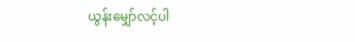ယွန်းမျှော်လင့်ပါ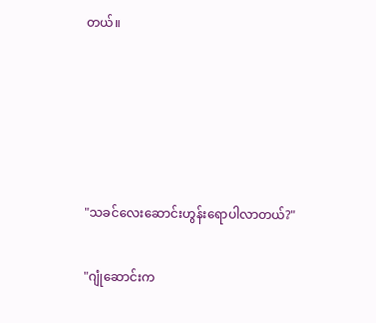တယ်။





"သခင်လေးဆောင်းဟွန်းရောပါလာတယ်?"

"ဂျုံဆောင်းက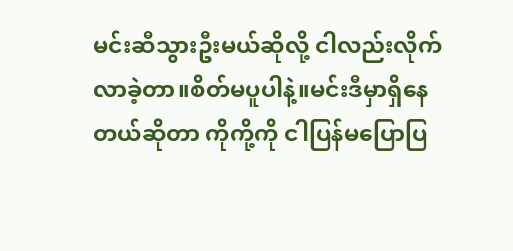မင်းဆီသွားဦးမယ်ဆိုလို့ ငါလည်းလိုက်လာခဲ့တာ။စိတ်မပူပါနဲ့။မင်းဒီမှာရှိနေတယ်ဆိုတာ ကိုကို့ကို ငါပြန်မပြောပြ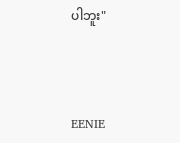ပါဘူး"



EENIE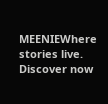MEENIEWhere stories live. Discover now